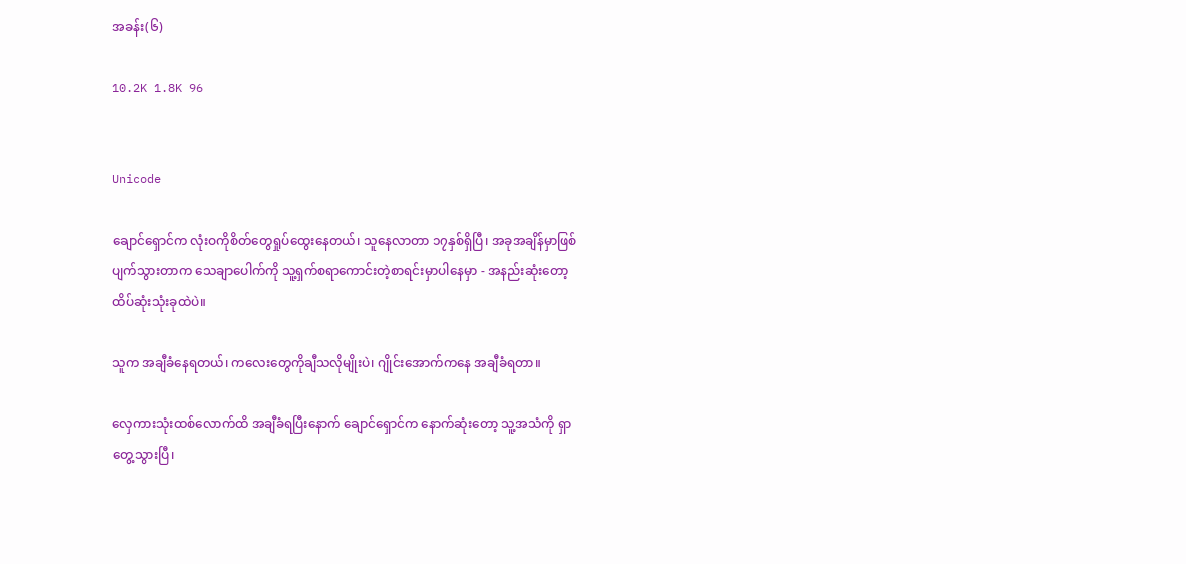အခန်း(၆)

10.2K 1.8K 96


Unicode

ချောင်ရှောင်က လုံးဝကိုစိတ်တွေရှုပ်ထွေးနေတယ်၊ သူနေလာတာ ၁၇နှစ်ရှိပြီ၊ အခုအချိန်မှာဖြစ်ပျက်သွားတာက သေချာပေါက်ကို သူ့ရှက်စရာကောင်းတဲ့စာရင်းမှာပါနေမှာ - အနည်းဆုံးတော့ ထိပ်ဆုံးသုံးခုထဲပဲ။

သူက အချီခံနေရတယ်၊ ကလေးတွေကိုချီသလိုမျိုးပဲ၊ ဂျိုင်းအောက်ကနေ အချီခံရတာ။

လှေကားသုံးထစ်လောက်ထိ အချီခံရပြီးနောက် ချောင်ရှောင်က နောက်ဆုံးတော့ သူ့အသံကို ရှာတွေ့သွားပြီ၊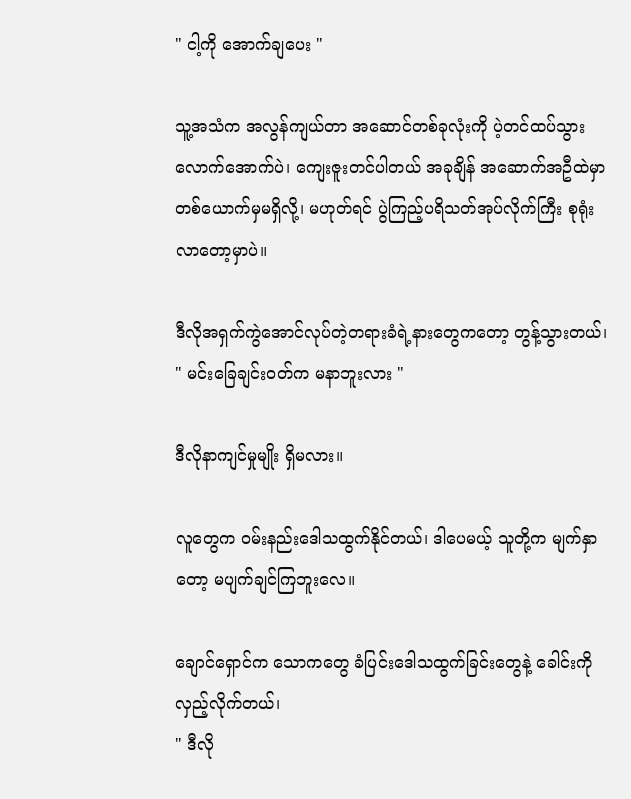" ငါ့ကို အောက်ချပေး "

သူ့အသံက အလွန်ကျယ်တာ အဆောင်တစ်ခုလုံးကို ပဲ့တင်ထပ်သွားလောက်အောက်ပဲ၊ ကျေးဇူးတင်ပါတယ် အခုချိန် အဆောက်အဦထဲမှာ တစ်ယောက်မှမရှိလို့၊ မဟုတ်ရင် ပွဲကြည့်ပရိသတ်အုပ်လိုက်ကြီး စုရုံးလာတော့မှာပဲ။

ဒီလိုအရှက်ကွဲအောင်လုပ်တဲ့တရားခံရဲ့နားတွေကတော့ တွန့်သွားတယ်၊
" မင်းခြေချင်းဝတ်က မနာဘူးလား "

ဒီလိုနာကျင်မှုမျိုး ရှိမလား။

လူတွေက ဝမ်းနည်းဒေါသထွက်နိုင်တယ်၊ ဒါပေမယ့် သူတို့က မျက်နှာတော့ မပျက်ချင်ကြဘူးလေ။

ချောင်ရှောင်က သောကတွေ ခံပြင်းဒေါသထွက်ခြင်းတွေနဲ့ ခေါင်းကိုလှည့်လိုက်တယ်၊
" ဒီလို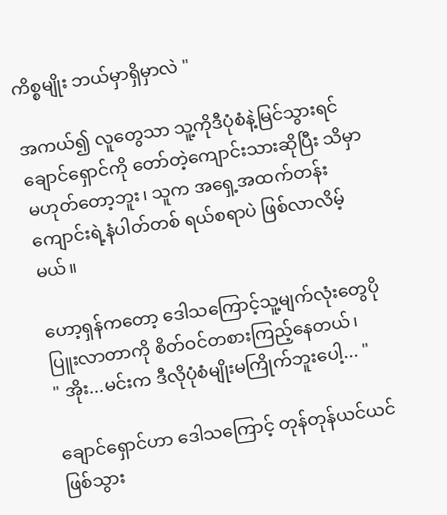ကိစ္စမျိုး ဘယ်မှာရှိမှာလဲ "

အကယ်၍ လူတွေသာ သူ့ကိုဒီပုံစံနဲ့မြင်သွားရင် ချောင်ရှောင်ကို တော်တဲ့ကျောင်းသားဆိုပြီး သိမှာမဟုတ်တော့ဘူး၊ သူက အရှေ့အထက်တန်းကျောင်းရဲ့နံပါတ်တစ် ရယ်စရာပဲ ဖြစ်လာလိမ့်မယ်။

ဟော့ရှန်ကတော့ ဒေါသကြောင့်သူ့မျက်လုံးတွေပိုပြူးလာတာကို စိတ်ဝင်တစားကြည့်နေတယ်၊
" အိုး...မင်းက ဒီလိုပုံစံမျိုးမကြိုက်ဘူးပေါ့... "

ချောင်ရှောင်ဟာ ဒေါသကြောင့် တုန်တုန်ယင်ယင်ဖြစ်သွား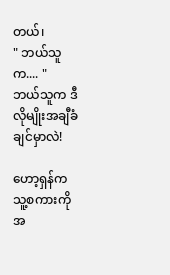တယ်၊
" ဘယ်သူက.... "
ဘယ်သူက ဒီလိုမျိုးအချီခံချင်မှာလဲ!

ဟော့ရှန်က သူ့စကားကို အ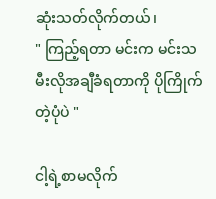ဆုံးသတ်လိုက်တယ်၊
" ကြည့်ရတာ မင်းက မင်းသမီး‌လိုအချီခံရတာကို ပိုကြိုက်တဲ့ပုံပဲ "

ငါ့ရဲ့စာမလိုက်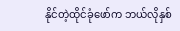နိုင်တဲ့ထိုင်ခုံဖော်က ဘယ်လိုနှစ်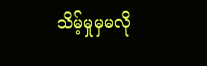သိမ့်မှုမှမလို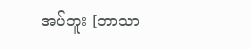အပ်ဘူး [ဘာသာ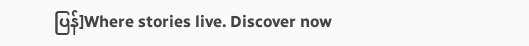ပြန်]Where stories live. Discover now